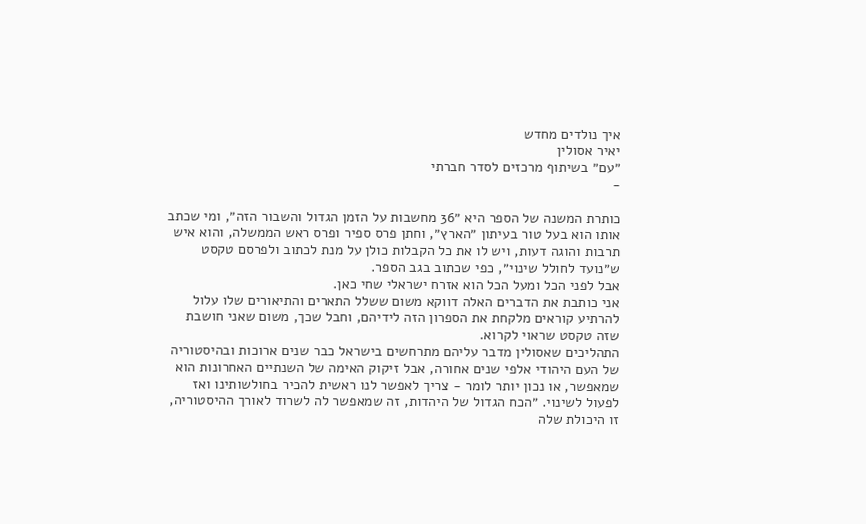איך נולדים מחדש
יאיר אסולין
״עם״ בשיתוף מרכזים לסדר חברתי
-

כותרת המשנה של הספר היא ״36 מחשבות על הזמן הגדול והשבור הזה״, ומי שכתב אותו הוא בעל טור בעיתון ״הארץ״, וחתן פרס ספיר ופרס ראש הממשלה, והוא איש תרבות והוגה דעות, ויש לו את כל הקבלות כולן על מנת לכתוב ולפרסם טקסט ש״נועד לחולל שינוי״, כפי שכתוב בגב הספר.
אבל לפני הכל ומעל הכל הוא אזרח ישראלי שחי כאן.
אני כותבת את הדברים האלה דווקא משום ששלל התארים והתיאורים שלו עלול להרתיע קוראים מלקחת את הספרון הזה לידיהם, וחבל שכך, משום שאני חושבת שזה טקסט שראוי לקרוא.
התהליכים שאסולין מדבר עליהם מתרחשים בישראל כבר שנים ארוכות ובהיסטוריה של העם היהודי אלפי שנים אחורה, אבל זיקוק האימה של השנתיים האחרונות הוא שמאפשר, או נכון יותר לומר - צריך לאפשר לנו ראשית להכיר בחולשותינו ואז לפעול לשינוי. ״הכח הגדול של היהדות, זה שמאפשר לה לשרוד לאורך ההיסטוריה, זו היכולת שלה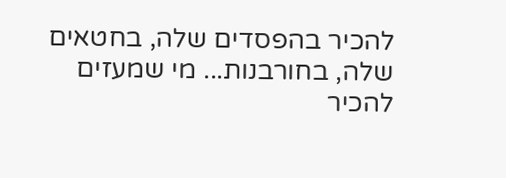להכיר בהפסדים שלה, בחטאים שלה, בחורבנות... מי שמעזים להכיר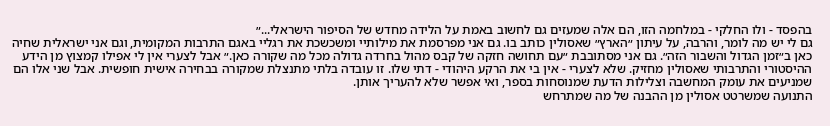בהפסד - ולו החלקי - במלחמה הזו, הם אלה שמעזים גם לחשוב באמת על הלידה מחדש של הסיפור הישראלי...״
גם לי יש מה לומר, והרבה, על עיתון ״הארץ״ שאסולין כותב בו. גם אני מפרסמת את מילותיי ומשכשכת את רגליי באגם התרבות המקומית, וגם אני ישראלית שחיה כאן ב״זמן הגדול והשבור הזה״. גם אני מסתובבת ״עם תחושה חזקה של קבס מהול בחרדה גדולה מכל מה שקורה כאן.״ אבל לצערי אין לי אפילו קמצוץ מן הידע ההיסטורי והתרבותי שאסולין מחזיק. שלא לצערי - אין בי את הרקע היהודי - דתי שלו. זו עובדה בלתי מתנצלת שמקורה בבחירה אישית חופשית. אבל שני אלו הם שמניעים את עומק המחשבה וצלילות הדעת שמנוסחות בספר, ואי אפשר שלא להעריך אותן.
התנועה שמשרטט אסולין מן ההבנה של מה שמתרחש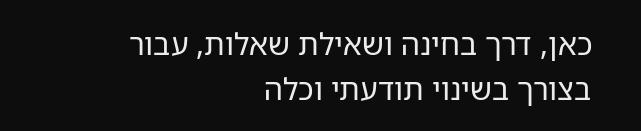כאן, דרך בחינה ושאילת שאלות, עבור בצורך בשינוי תודעתי וכלה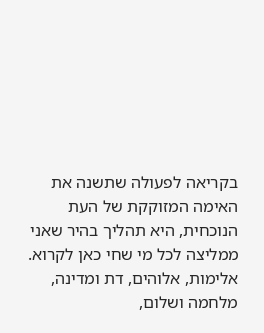בקריאה לפעולה שתשנה את האימה המזוקקת של העת הנוכחית, היא תהליך בהיר שאני ממליצה לכל מי שחי כאן לקרוא. אלימות, אלוהים, דת ומדינה, מלחמה ושלום,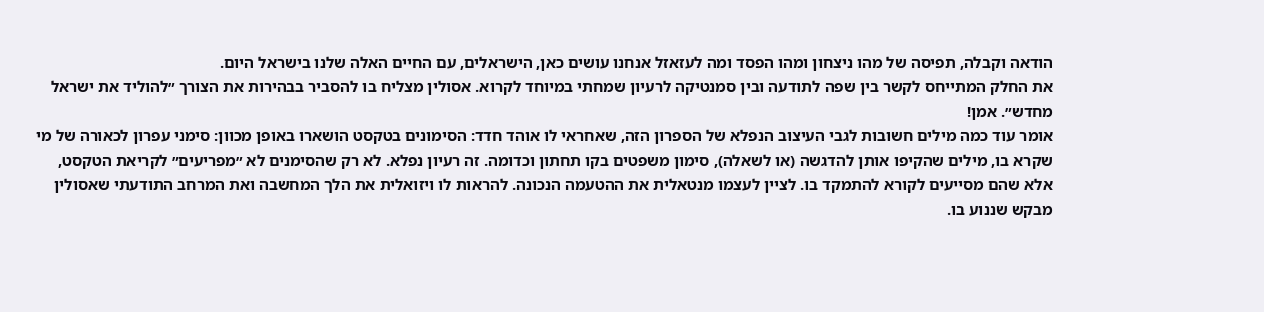הודאה וקבלה, תפיסה של מהו ניצחון ומהו הפסד ומה לעזאזל אנחנו עושים כאן, הישראלים, עם החיים האלה שלנו בישראל היום.
את החלק המתייחס לקשר בין שפה לתודעה ובין סמנטיקה לרעיון שמחתי במיוחד לקרוא. אסולין מצליח בו להסביר בבהירות את הצורך ״להוליד את ישראל מחדש״. אמן!
אומר עוד כמה מילים חשובות לגבי העיצוב הנפלא של הספרון הזה, שאחראי לו אוהד חדד: הסימונים בטקסט הושארו באופן מכוון: סימני עפרון לכאורה של מי שקרא בו, מילים שהקיפו אותן להדגשה (או לשאלה), סימון משפטים בקו תחתון וכדומה. זה רעיון נפלא. לא רק שהסימנים לא ״מפריעים״ לקריאת הטקסט, אלא שהם מסייעים לקורא להתמקד בו. לציין לעצמו מנטאלית את ההטעמה הנכונה. להראות לו ויזואלית את הלך המחשבה ואת המרחב התודעתי שאסולין מבקש שננוע בו.